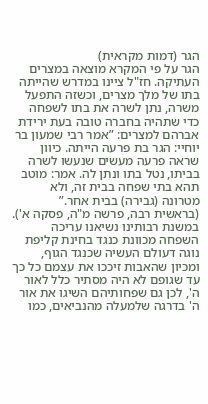הגר (דמות מקראית)
הגר על פי המקרא מוצאה במצרים העתיקה. חז"ל ציינו במדרש שהייתה בתו של מלך מצרים, וכשזה התפעל משרה, נתן לשרה את בתו לשפחה כדי שתהיה בחברה טובה בעת ירידת אברהם למצרים: ”אמר רבי שמעון בר יוחיי: הגר בת פרעה הייתה. כיוון שראה פרעה מעשים שנעשו לשרה בביתו, נטל בתו ונתן לה. אמר: מוטב תהא בתי שפחה בבית זה, ולא מטרונה (גבירה) בבית אחר.” (בראשית רבה, פרשה מ"ה, פסקה א').
במשנת רבותינו נשיאנו עריכה
השפחה מכוונת כנגד בחינת קליפת נוגה דעולם העשיה שכנגד הגוף, ומכיון שהאבות זיככו את עצמם כל כך עד שגופם לא היה מסתיר כלל לאור ה', לכן גם שפחותיהם השיגו את אור ה' בדרגה שלמעלה מהנביאים, כמו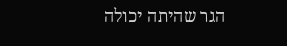הגר שהיתה יכולה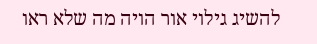להשיג גילוי אור הויה מה שלא ראו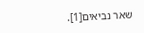שאר נביאים[1].